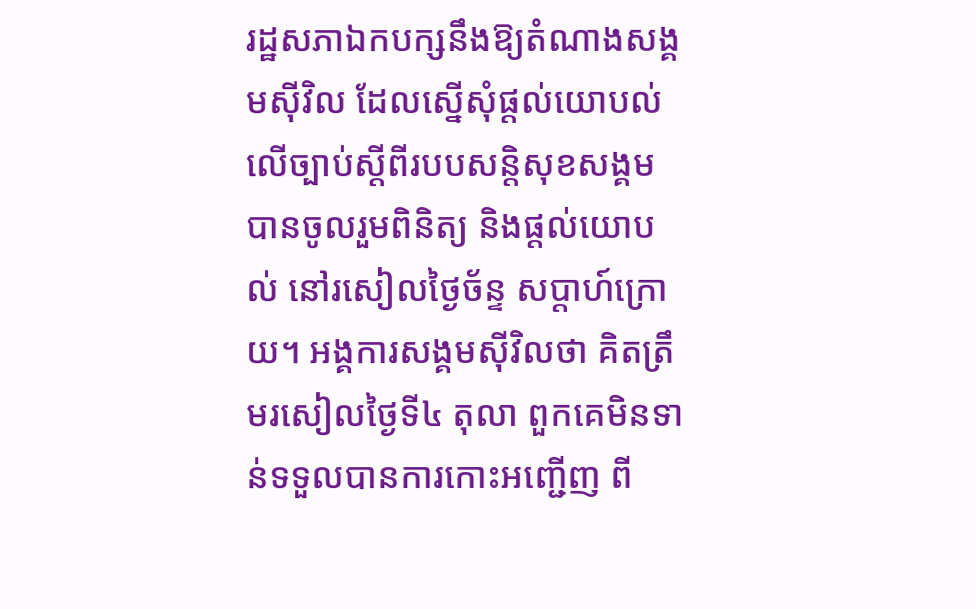រដ្ឋសភាឯកបក្សនឹងឱ្យតំណាងសង្គមស៊ីវិល ដែលស្នើសុំផ្ដល់យោបល់លើច្បាប់ស្ដីពីរបបសន្តិសុខសង្គម បានចូលរួមពិនិត្យ និងផ្ដល់យោបល់ នៅរសៀលថ្ងៃច័ន្ទ សប្ដាហ៍ក្រោយ។ អង្គការសង្គមស៊ីវិលថា គិតត្រឹមរសៀលថ្ងៃទី៤ តុលា ពួកគេមិនទាន់ទទួលបានការកោះអញ្ជើញ ពី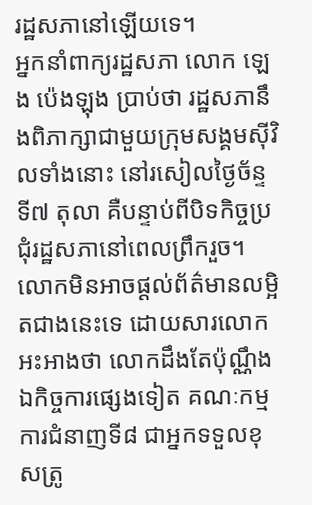រដ្ឋសភានៅឡើយទេ។
អ្នកនាំពាក្យរដ្ឋសភា លោក ឡេង ប៉េងឡុង ប្រាប់ថា រដ្ឋសភានឹងពិភាក្សាជាមួយក្រុមសង្គមស៊ីវិលទាំងនោះ នៅរសៀលថ្ងៃច័ន្ទ ទី៧ តុលា គឺបន្ទាប់ពីបិទកិច្ចប្រជុំរដ្ឋសភានៅពេលព្រឹករួច។ លោកមិនអាចផ្ដល់ព័ត៌មានលម្អិតជាងនេះទេ ដោយសារលោកអះអាងថា លោកដឹងតែប៉ុណ្ណឹង ឯកិច្ចការផ្សេងទៀត គណៈកម្មការជំនាញទី៨ ជាអ្នកទទួលខុសត្រូ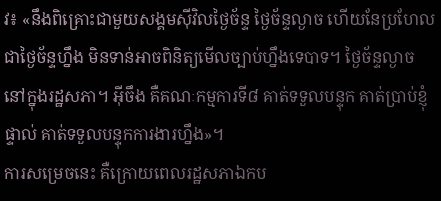វ៖ «នឹងពិគ្រោះជាមួយសង្គមស៊ីវិលថ្ងៃច័ន្ទ ថ្ងៃច័ន្ទល្ងាច ហើយនែប្រហែលជាថ្ងៃច័ន្ទហ្នឹង មិនទាន់អាចពិនិត្យមើលច្បាប់ហ្នឹងទេបាទ។ ថ្ងៃច័ន្ទល្ងាច នៅក្នុងរដ្ឋសភា។ អ៊ីចឹង គឺគណៈកម្មការទី៨ គាត់ទទួលបន្ទុក គាត់ប្រាប់ខ្ញុំផ្ទាល់ គាត់ទទួលបន្ទុកការងារហ្នឹង»។
ការសម្រេចនេះ គឺក្រោយពេលរដ្ឋសភាឯកប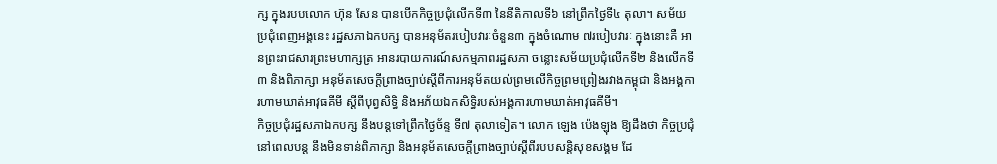ក្ស ក្នុងរបបលោក ហ៊ុន សែន បានបើកកិច្ចប្រជុំលើកទី៣ នៃនីតិកាលទី៦ នៅព្រឹកថ្ងៃទី៤ តុលា។ សម័យប្រជុំពេញអង្គនេះ រដ្ឋសភាឯកបក្ស បានអនុម័តរបៀបវារៈចំនួន៣ ក្នុងចំណោម ៧របៀបវារៈ ក្នុងនោះគឺ អានព្រះរាជសារព្រះមហាក្សត្រ អានរបាយការណ៍សកម្មភាពរដ្ឋសភា ចន្លោះសម័យប្រជុំលើកទី២ និងលើកទី៣ និងពិភាក្សា អនុម័តសេចក្ដីព្រាងច្បាប់ស្ដីពីការអនុម័តយល់ព្រមលើកិច្ចព្រមព្រៀងរវាងកម្ពុជា និងអង្គការហាមឃាត់អាវុធគីមី ស្ដីពីបុព្វសិទ្ធិ និងអភ័យឯកសិទ្ធិរបស់អង្គការហាមឃាត់អាវុធគីមី។
កិច្ចប្រជុំរដ្ឋសភាឯកបក្ស នឹងបន្តទៅព្រឹកថ្ងៃច័ន្ទ ទី៧ តុលាទៀត។ លោក ឡេង ប៉េងឡុង ឱ្យដឹងថា កិច្ចប្រជុំនៅពេលបន្ត នឹងមិនទាន់ពិភាក្សា និងអនុម័តសេចក្ដីព្រាងច្បាប់ស្ដីពីរបបសន្តិសុខសង្គម ដែ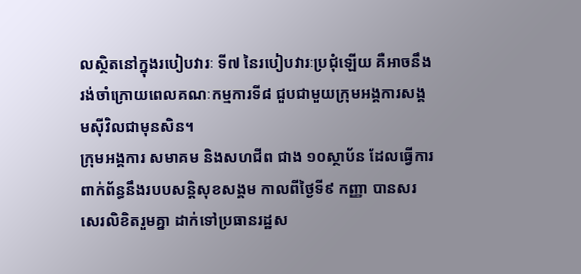លស្ថិតនៅក្នុងរបៀបវារៈ ទី៧ នៃរបៀបវារៈប្រជុំឡើយ គឺអាចនឹងរង់ចាំក្រោយពេលគណៈកម្មការទី៨ ជួបជាមួយក្រុមអង្គការសង្គមស៊ីវិលជាមុនសិន។
ក្រុមអង្គការ សមាគម និងសហជីព ជាង ១០ស្ថាប័ន ដែលធ្វើការពាក់ព័ន្ធនឹងរបបសន្តិសុខសង្គម កាលពីថ្ងៃទី៩ កញ្ញា បានសរសេរលិខិតរួមគ្នា ដាក់ទៅប្រធានរដ្ឋស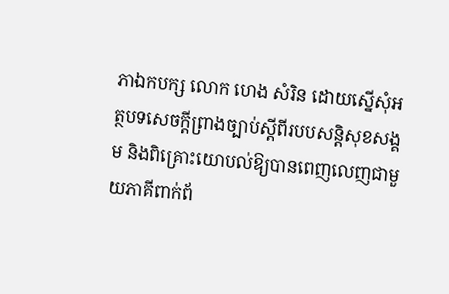ភាឯកបក្ស លោក ហេង សំរិន ដោយស្នើសុំអត្ថបទសេចក្ដីព្រាងច្បាប់ស្ដីពីរបបសន្តិសុខសង្គម និងពិគ្រោះយោបល់ឱ្យបានពេញលេញជាមួយភាគីពាក់ព័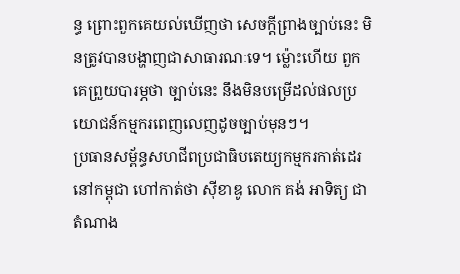ន្ធ ព្រោះពួកគេយល់ឃើញថា សេចក្ដីព្រាងច្បាប់នេះ មិនត្រូវបានបង្ហាញជាសាធារណៈទេ។ ម្ល៉ោះហើយ ពួកគេព្រួយបារម្ភថា ច្បាប់នេះ នឹងមិនបម្រើដល់ផលប្រយោជន៍កម្មករពេញលេញដូចច្បាប់មុនៗ។
ប្រធានសម្ព័ន្ធសហជីពប្រជាធិបតេយ្យកម្មករកាត់ដេរនៅកម្ពុជា ហៅកាត់ថា ស៊ីខាឌូ លោក គង់ អាទិត្យ ជាតំណាង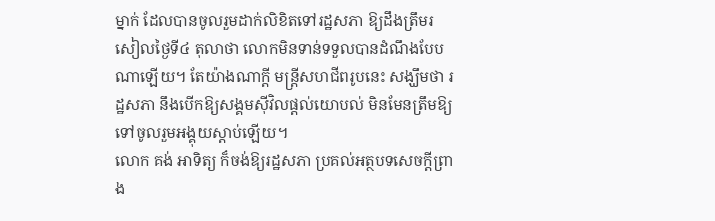ម្នាក់ ដែលបានចូលរួមដាក់លិខិតទៅរដ្ឋសភា ឱ្យដឹងត្រឹមរសៀលថ្ងៃទី៤ តុលាថា លោកមិនទាន់ទទួលបានដំណឹងបែបណាឡើយ។ តែយ៉ាងណាក្ដី មន្ត្រីសហជីពរូបនេះ សង្ឃឹមថា រដ្ឋសភា នឹងបើកឱ្យសង្គមស៊ីវិលផ្ដល់យោបល់ មិនមែនត្រឹមឱ្យទៅចូលរួមអង្គុយស្ដាប់ឡើយ។
លោក គង់ អាទិត្យ ក៏ចង់ឱ្យរដ្ឋសភា ប្រគល់អត្ថបទសេចក្ដីព្រាង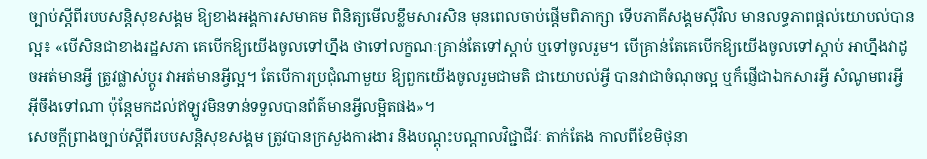ច្បាប់ស្ដីពីរបបសន្តិសុខសង្គម ឱ្យខាងអង្គការសមាគម ពិនិត្យមើលខ្លឹមសារសិន មុនពេលចាប់ផ្ដើមពិភាក្សា ទើបភាគីសង្គមស៊ីវិល មានលទ្ធភាពផ្ដល់យោបល់បានល្អ៖ «បើសិនជាខាងរដ្ឋសភា គេបើកឱ្យយើងចូលទៅហ្នឹង ថាទៅលក្ខណៈគ្រាន់តែទៅស្ដាប់ ឬទៅចូលរួម។ បើគ្រាន់តែគេបើកឱ្យយើងចូលទៅស្ដាប់ អាហ្នឹងវាដូចអត់មានអ្វី ត្រូវផ្លាស់ប្ដូរ វាអត់មានអ្វីល្អ។ តែបើការប្រជុំណាមួយ ឱ្យពួកយើងចូលរួមជាមតិ ជាយោបល់អ្វី បានវាជាចំណុចល្អ ឬក៏ផ្ញើជាឯកសារអ្វី សំណូមពរអ្វី អ៊ីចឹងទៅណា ប៉ុន្តែមកដល់ឥឡូវមិនទាន់ទទួលបានព័ត៌មានអ្វីលម្អិតផង»។
សេចក្ដីព្រាងច្បាប់ស្ដីពីរបបសន្តិសុខសង្គម ត្រូវបានក្រសួងការងារ និងបណ្ដុះបណ្ដាលវិជ្ជាជីវៈ តាក់តែង កាលពីខែមិថុនា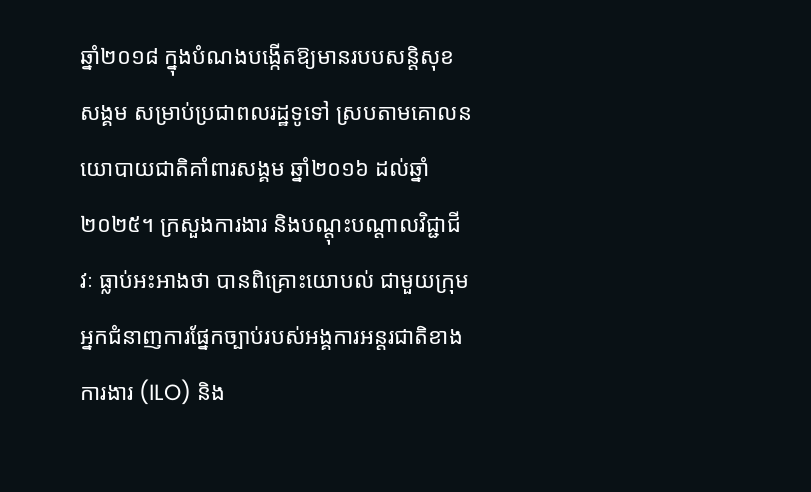ឆ្នាំ២០១៨ ក្នុងបំណងបង្កើតឱ្យមានរបបសន្តិសុខសង្គម សម្រាប់ប្រជាពលរដ្ឋទូទៅ ស្របតាមគោលនយោបាយជាតិគាំពារសង្គម ឆ្នាំ២០១៦ ដល់ឆ្នាំ២០២៥។ ក្រសួងការងារ និងបណ្ដុះបណ្ដាលវិជ្ជាជីវៈ ធ្លាប់អះអាងថា បានពិគ្រោះយោបល់ ជាមួយក្រុមអ្នកជំនាញការផ្នែកច្បាប់របស់អង្គការអន្តរជាតិខាងការងារ (ILO) និង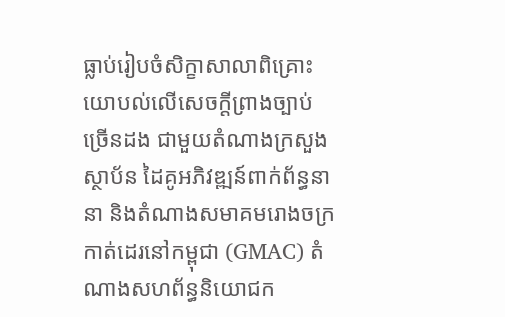ធ្លាប់រៀបចំសិក្ខាសាលាពិគ្រោះយោបល់លើសេចក្ដីព្រាងច្បាប់ច្រើនដង ជាមួយតំណាងក្រសួង ស្ថាប័ន ដៃគូអភិវឌ្ឍន៍ពាក់ព័ន្ធនានា និងតំណាងសមាគមរោងចក្រកាត់ដេរនៅកម្ពុជា (GMAC) តំណាងសហព័ន្ធនិយោជក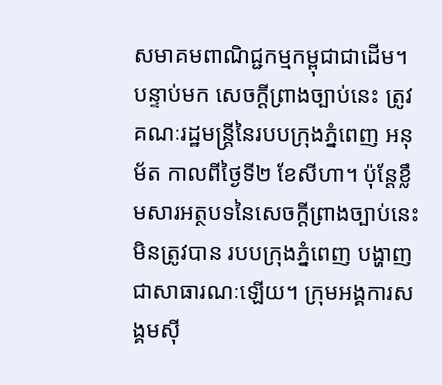សមាគមពាណិជ្ជកម្មកម្ពុជាជាដើម។ បន្ទាប់មក សេចក្ដីព្រាងច្បាប់នេះ ត្រូវគណៈរដ្ឋមន្ត្រីនៃរបបក្រុងភ្នំពេញ អនុម័ត កាលពីថ្ងៃទី២ ខែសីហា។ ប៉ុន្តែខ្លឹមសារអត្ថបទនៃសេចក្ដីព្រាងច្បាប់នេះ មិនត្រូវបាន របបក្រុងភ្នំពេញ បង្ហាញជាសាធារណៈឡើយ។ ក្រុមអង្គការសង្គមស៊ី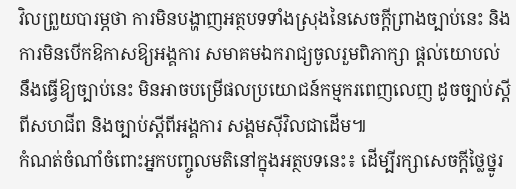វិលព្រួយបារម្ភថា ការមិនបង្ហាញអត្ថបទទាំងស្រុងនៃសេចក្ដីព្រាងច្បាប់នេះ និងការមិនបើកឱកាសឱ្យអង្គការ សមាគមឯករាជ្យចូលរួមពិភាក្សា ផ្ដល់យោបល់ នឹងធ្វើឱ្យច្បាប់នេះ មិនអាចបម្រើផលប្រយោជន៍កម្មករពេញលេញ ដូចច្បាប់ស្ដីពីសហជីព និងច្បាប់ស្ដីពីអង្គការ សង្គមស៊ីវិលជាដើម៕
កំណត់ចំណាំចំពោះអ្នកបញ្ចូលមតិនៅក្នុងអត្ថបទនេះ៖ ដើម្បីរក្សាសេចក្ដីថ្លៃថ្នូរ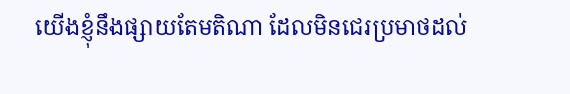យើងខ្ញុំនឹងផ្សាយតែមតិណា ដែលមិនជេរប្រមាថដល់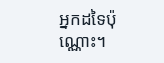អ្នកដទៃប៉ុណ្ណោះ។